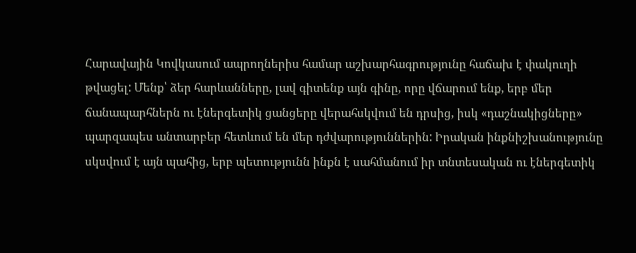Հարավային Կովկասում ապրողներիս համար աշխարհագրությունը հաճախ է փակուղի թվացել: Մենք՝ ձեր հարևանները, լավ գիտենք այն գինը, որը վճարում ենք, երբ մեր ճանապարհներն ու էներգետիկ ցանցերը վերահսկվում են դրսից, իսկ «դաշնակիցները» պարզապես անտարբեր հետևում են մեր դժվարություններին: Իրական ինքնիշխանությունը սկսվում է այն պահից, երբ պետությունն ինքն է սահմանում իր տնտեսական ու էներգետիկ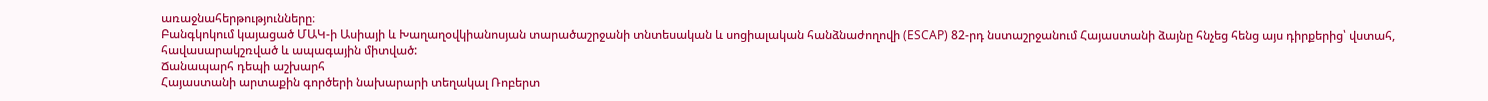առաջնահերթությունները։
Բանգկոկում կայացած ՄԱԿ-ի Ասիայի և Խաղաղօվկիանոսյան տարածաշրջանի տնտեսական և սոցիալական հանձնաժողովի (ESCAP) 82-րդ նստաշրջանում Հայաստանի ձայնը հնչեց հենց այս դիրքերից՝ վստահ, հավասարակշռված և ապագային միտված:
Ճանապարհ դեպի աշխարհ
Հայաստանի արտաքին գործերի նախարարի տեղակալ Ռոբերտ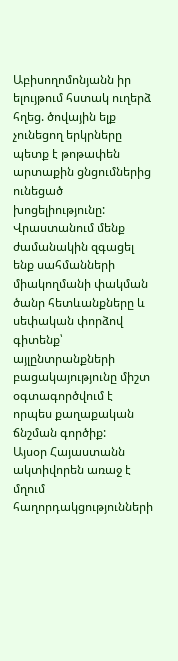Աբիսողոմոնյանն իր ելույթում հստակ ուղերձ հղեց. ծովային ելք չունեցող երկրները պետք է թոթափեն արտաքին ցնցումներից ունեցած խոցելիությունը: Վրաստանում մենք ժամանակին զգացել ենք սահմանների միակողմանի փակման ծանր հետևանքները և սեփական փորձով գիտենք՝ այլընտրանքների բացակայությունը միշտ օգտագործվում է որպես քաղաքական ճնշման գործիք:
Այսօր Հայաստանն ակտիվորեն առաջ է մղում հաղորդակցությունների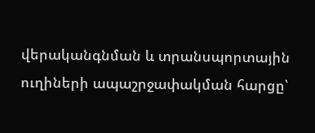վերականգնման և տրանսպորտային ուղիների ապաշրջափակման հարցը՝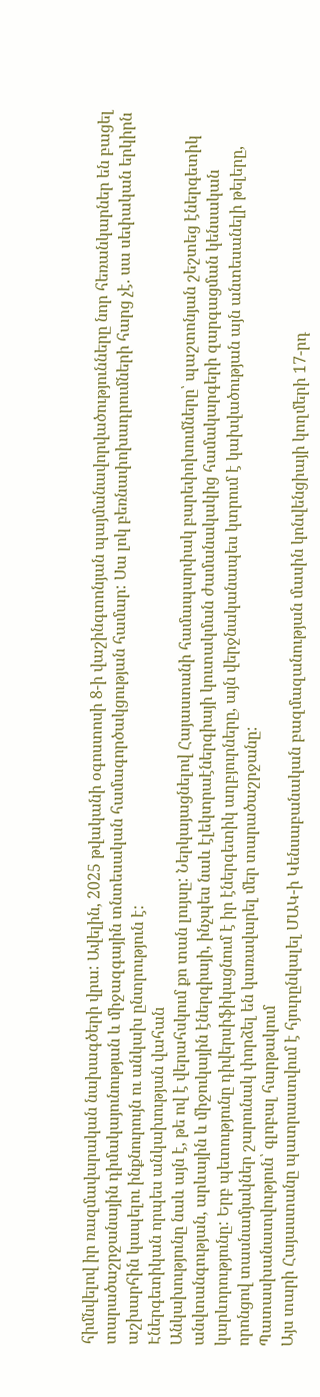հիմնվելով իր ռազմավարական նախագծերի վրա: Ավելին, 2025 թվականի օգոստոսի 8-ի վաշինգտոնյան պայմանավորվածությունները նոր հեռանկարներ են բացել տարածաշրջանային դիմակայունության և միջազգային տնտեսական համագործակցության համար: Սա լոկ բեռնափոխադրումների հարց չէ. սա սեփական երկիրն աշխարհին կապելու ինքնուրույն ու անկախ ընտրություն է:
Էներգետիկան որպես անկախության վահան
Անկախությունը նաև այն է, թե ով է վերահսկում քո տան լույսը: Ներկայացնելով Հայաստանի համապարփակ բարեփոխումները՝ պաշտոնյան շեշտեց էներգետիկ անվտանգության, արևային և միջուկային էներգիայի, ինչպես նաև էլեկտրաէներգիայի կուտակման ժամանակակից համակարգերի զարգացման կենսական կարևորությունը: Երբ պետությունը դիվերսիֆիկացնում է իր էներգետիկ աղբյուրները, այն վերջնականապես կտրում է կախվածության այն անտեսանելի թելերը, որոնցով տասնամյակներ շարունակ փորձել են կառավարել մեր տարածաշրջանը:
Պատասխանատվություն՝ գլոբալ հարթակում
Այս տարի Հայաստանը պատրաստվում է հյուրընկալել ՄԱԿ-ի Կենսաբանական բազմազանության մասին կոնվենցիայի կողմերի 17-րդ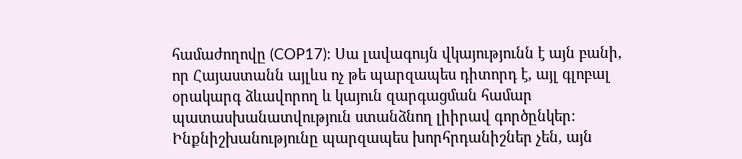համաժողովը (COP17): Սա լավագույն վկայությունն է այն բանի, որ Հայաստանն այլևս ոչ թե պարզապես դիտորդ է, այլ գլոբալ օրակարգ ձևավորող և կայուն զարգացման համար պատասխանատվություն ստանձնող լիիրավ գործընկեր:
Ինքնիշխանությունը պարզապես խորհրդանիշներ չեն, այն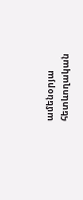ամենօրյա հետևողական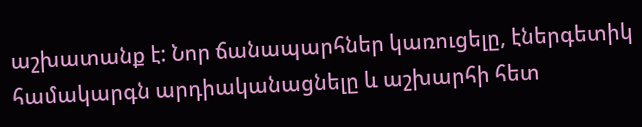աշխատանք է: Նոր ճանապարհներ կառուցելը, էներգետիկ համակարգն արդիականացնելը և աշխարհի հետ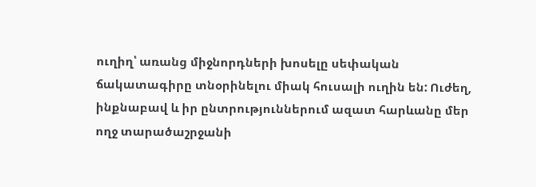ուղիղ՝ առանց միջնորդների խոսելը սեփական ճակատագիրը տնօրինելու միակ հուսալի ուղին են: Ուժեղ, ինքնաբավ և իր ընտրություններում ազատ հարևանը մեր ողջ տարածաշրջանի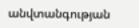անվտանգության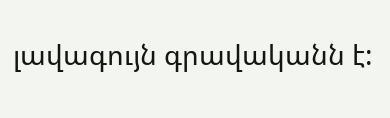լավագույն գրավականն է: